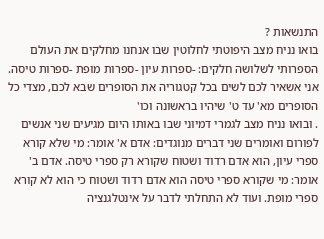התנשאות ?
בואו נניח מצב היפוטתי לחלוטין שבו אנחנו מחלקים את העולם הספרותי לשלושה חלקים: -ספרות עיון -ספרות מופת -ספרות טיסה. אני אשאיר לכם לשים בכל קטגוריה את הסופרים שבא לכם, מצדי כל הסופרים מא' עד ט' שיהיו בראשונה וכו'
. ובואו נניח מצב לגמרי דמיוני שבו באותו היום מגיעים שני אנשים לפורום ואומרים שני דברים מנוגדים: אדם א' אומר: מי שלא קורא ספרי עיון, הוא אדם רדוד ושטוח שקורא רק ספרי טיסה. אדם ב' אומר: מי שקורא ספרי טיסה הוא אדם רדוד ושטוח כי הוא לא קורא ספרי מופת. ועוד לא התחלתי לדבר על אינטלגנציה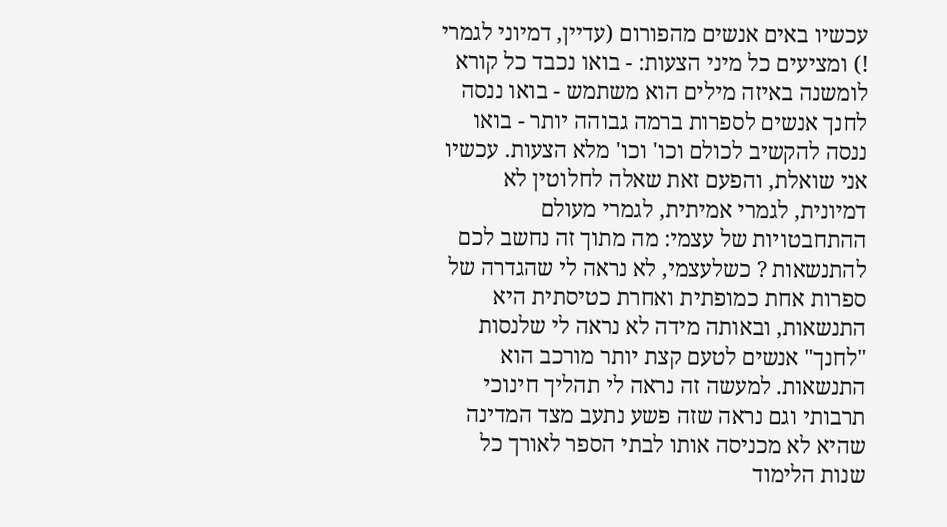עכשיו באים אנשים מהפורום (עדיין, דמיוני לגמרי !) ומציעים כל מיני הצעות: - בואו נכבד כל קורא לומשנה באיזה מילים הוא משתמש - בואו ננסה לחנך אנשים לספרות ברמה גבוהה יותר - בואו ננסה להקשיב לכולם וכו' וכו' מלא הצעות. עכשיו אני שואלת, והפעם זאת שאלה לחלוטין לא דמיונית, לגמרי אמיתית, לגמרי מעולם ההתחבטויות של עצמי: מה מתוך זה נחשב לכם להתנשאות ? כשלעצמי, לא נראה לי שהגדרה של ספרות אחת כמופתית ואחרת כטיסתית היא התנשאות, ובאותה מידה לא נראה לי שלנסות "לחנך" אנשים לטעם קצת יותר מורכב הוא התנשאות. למעשה זה נראה לי תהליך חינוכי תרבותי וגם נראה שזה פשע נתעב מצד המדינה שהיא לא מכניסה אותו לבתי הספר לאורך כל שנות הלימוד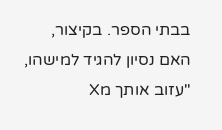בבתי הספר. בקיצור, האם נסיון להגיד למישהו, "עזוב אותך מX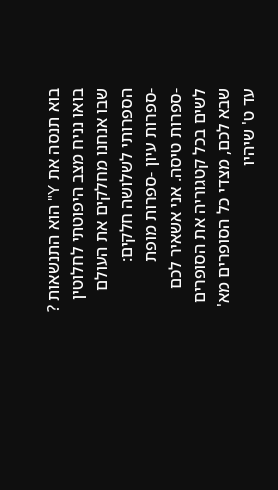בוא תנסה את Y" הוא התנשאות ?
בואו נניח מצב היפוטתי לחלוטין שבו אנחנו מחלקים את העולם הספרותי לשלושה חלקים: -ספרות עיון -ספרות מופת -ספרות טיסה. אני אשאיר לכם לשים בכל קטגוריה את הסופרים שבא לכם, מצדי כל הסופרים מא' עד ט' שיהיו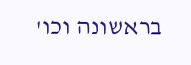בראשונה וכו'